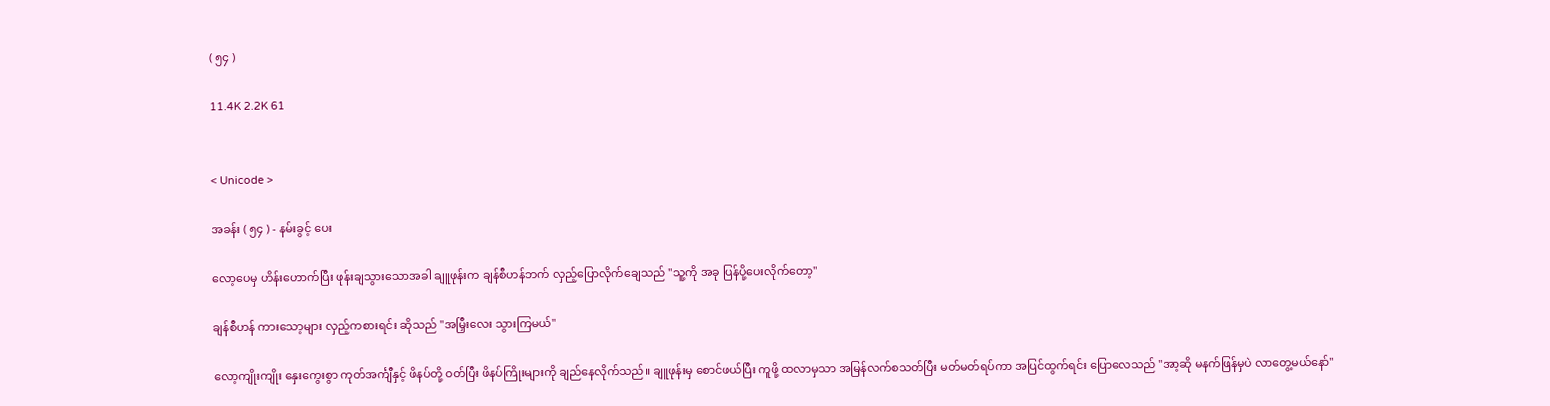( ၅၄ )

11.4K 2.2K 61


< Unicode >

အခန်း ( ၅၄ ) - နမ်းခွင့် ပေး

လော့ပေမှ ဟိန်းဟောက်ပြီး ဖုန်းချသွားသောအခါ ချူဖုန်းက ချန်စီဟန်ဘက် လှည့်ပြောလိုက်ချေသည် "သူ့ကို အခု ပြန်ပို့ပေးလိုက်တော့"

ချန်စီဟန် ကားသော့များ လှည့်ကစားရင်း ဆိုသည် "အမြှီးလေး သွားကြမယ်"

လော့ကျိုးကျိုး နှေးကွေးစွာ ကုတ်အင်္ကျီနှင့် ဖိနပ်တို့ ဝတ်ပြီး ဖိနပ်ကြိုးများကို ချည်နေလိုက်သည်။ ချူဖုန်းမှ စောင်ဖယ်ပြီး ကူဖို့ ထလာမှသာ အမြန်လက်စသတ်ပြီး မတ်မတ်ရပ်ကာ အပြင်ထွက်ရင်း ပြောလေသည် "အာ့ဆို မနက်ဖြန်မှပဲ လာတွေ့မယ်နော်"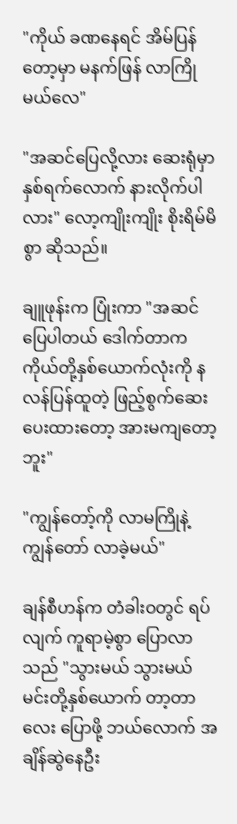"ကိုယ် ခဏနေရင် အိမ်ပြန်တော့မှာ မနက်ဖြန် လာကြိုမယ်လေ"

"အဆင်ပြေလို့လား ဆေးရုံမှာ နှစ်ရက်လောက် နားလိုက်ပါလား" လော့ကျိုးကျိုး စိုးရိမ်မိစွာ ဆိုသည်။

ချူဖုန်းက ပြုံးကာ "အဆင်ပြေပါတယ် ဒေါက်တာက ကိုယ်တို့နှစ်ယောက်လုံးကို နလန်ပြန်ထူတဲ့ ဖြည့်စွက်ဆေး ပေးထားတော့ အားမကျတော့ဘူး"

"ကျွန်တော့်ကို လာမကြိုနဲ့ ကျွန်တော် လာခဲ့မယ်"

ချန်စီဟန်က တံခါးဝတွင် ရပ်လျက် ကူရာမဲ့စွာ ပြောလာသည် "သွားမယ် သွားမယ် မင်းတို့နှစ်ယောက် တာ့တာလေး ပြောဖို့ ဘယ်လောက် အချိန်ဆွဲနေဦး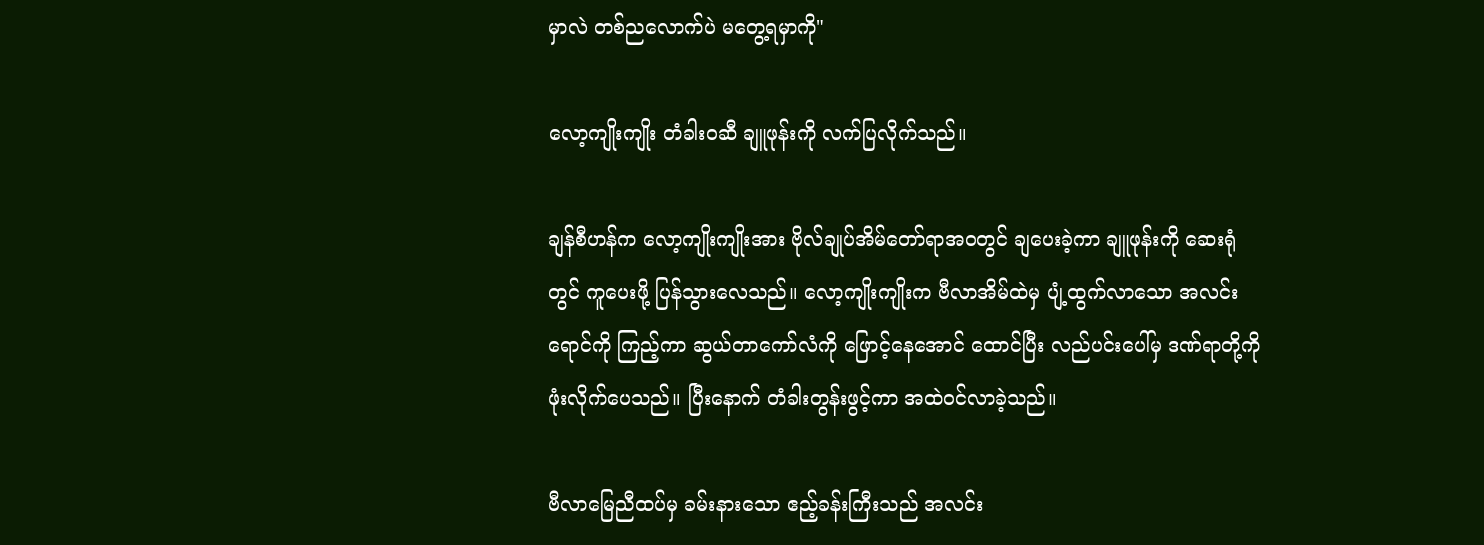မှာလဲ တစ်ညလောက်ပဲ မတွေ့ရမှာကို"

လော့ကျိုးကျိုး တံခါးဝဆီ ချူဖုန်းကို လက်ပြလိုက်သည်။

ချန်စီဟန်က လော့ကျိုးကျိုးအား ဗိုလ်ချုပ်အိမ်တော်ရာအဝတွင် ချပေးခဲ့ကာ ချူဖုန်းကို ဆေးရုံတွင် ကူပေးဖို့ ပြန်သွားလေသည်။ လော့ကျိုးကျိုးက ဗီလာအိမ်ထဲမှ ပျံ့ထွက်လာသော အလင်းရောင်ကို ကြည့်ကာ ဆွယ်တာကော်လံကို ဖြောင့်နေအောင် ထောင်ပြီး လည်ပင်းပေါ်မှ ဒဏ်ရာတို့ကို ဖုံးလိုက်ပေသည်။ ပြီးနောက် တံခါးတွန်းဖွင့်ကာ အထဲဝင်လာခဲ့သည်။

ဗီလာမြေညီထပ်မှ ခမ်းနားသော ဧည့်ခန်းကြီးသည် အလင်း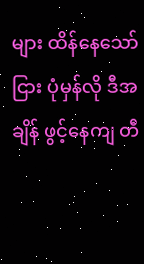များ ထိန်နေသော်ငြား ပုံမှန်လို ဒီအချိန် ဖွင့်နေကျ တီ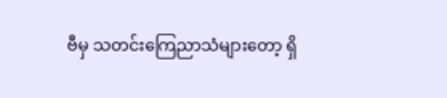ဗီမှ သတင်းကြေညာသံများတော့ ရှိ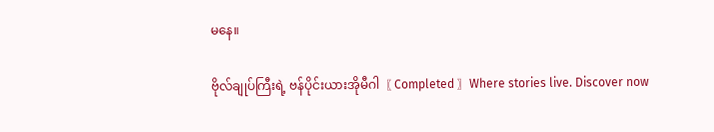မနေ။

ဗိုလ်ချုပ်ကြီးရဲ့ ဗန်ပိုင်းယားအိုမီဂါ〖 Completed 〗Where stories live. Discover now